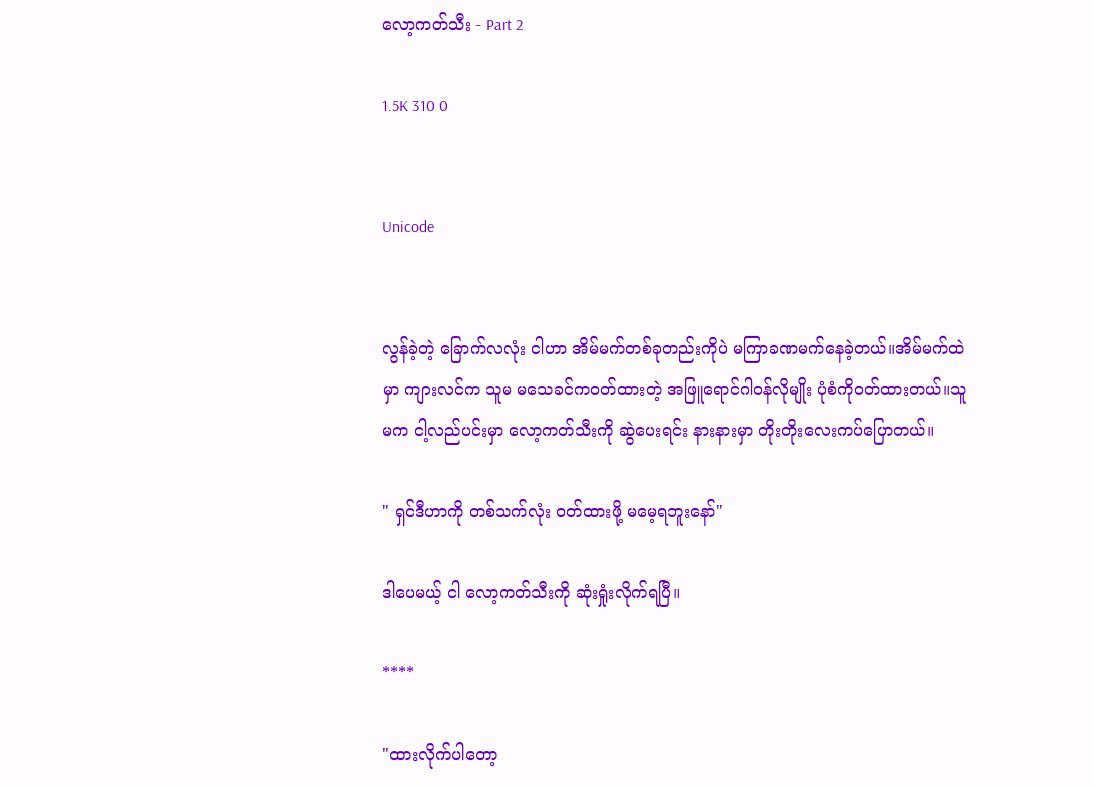လော့ကတ်သီး - Part 2

1.5K 310 0


Unicode


လွန်ခဲ့တဲ့ ခြောက်လလုံး ငါဟာ အိမ်မက်တစ်ခုတည်းကိုပဲ မကြာခဏမက်နေခဲ့တယ်။အိမ်မက်ထဲမှာ ကျားလင်က သူမ မသေခင်ကဝတ်ထားတဲ့ အဖြူရောင်ဂါဝန်လိုမျိုး ပုံစံကိုဝတ်ထားတယ်။သူမက ငါ့လည်ပင်းမှာ လော့ကတ်သီးကို ဆွဲပေးရင်း နားနားမှာ တိုးတိုးလေးကပ်ပြောတယ်။

" ရှင်ဒီဟာကို တစ်သက်လုံး ဝတ်ထားဖို့ မမေ့ရဘူးနော်"

ဒါပေမယ့် ငါ လော့ကတ်သီးကို ဆုံးရှုံးလိုက်ရပြီ။

****

"ထားလိုက်ပါတော့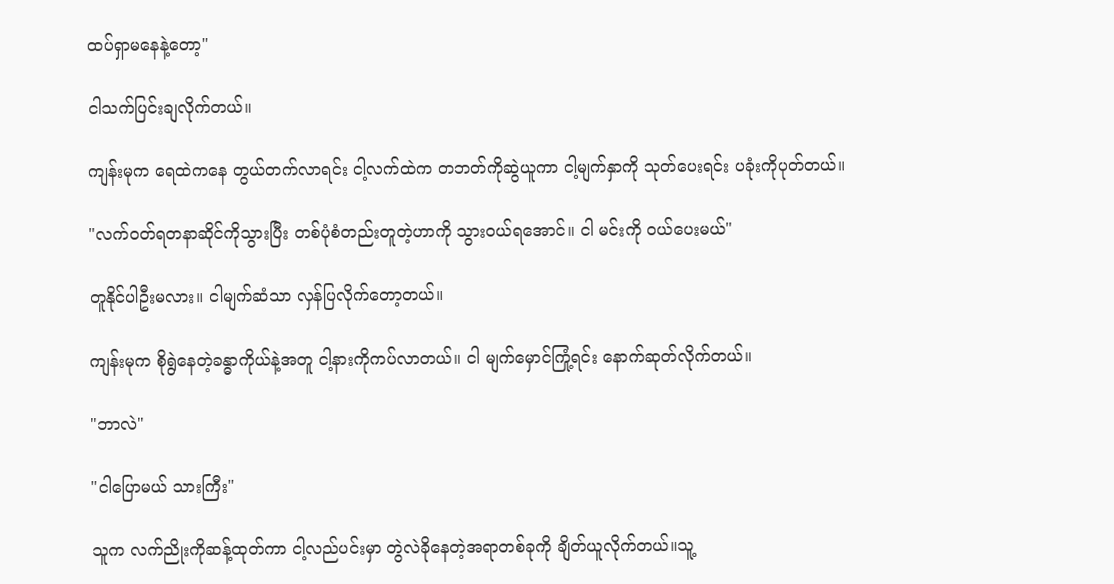ထပ်ရှာမနေနဲ့တော့"

ငါသက်ပြင်းချလိုက်တယ်။

ကျန်းမုက ရေထဲကနေ တွယ်တက်လာရင်း ငါ့လက်ထဲက တဘတ်ကိုဆွဲယူကာ ငါ့မျက်နှာကို သုတ်ပေးရင်း ပခုံးကိုပုတ်တယ်။

"လက်ဝတ်ရတနာဆိုင်ကိုသွားပြီး တစ်ပုံစံတည်းတူတဲ့ဟာကို သွားဝယ်ရအောင်။ ငါ မင်းကို ဝယ်ပေးမယ်"

တူနိုင်ပါဦးမလား။ ငါမျက်ဆံသာ လှန်ပြလိုက်တော့တယ်။

ကျန်းမုက စိုရွဲနေတဲ့ခန္ဓာကိုယ်နဲ့အတူ ငါ့နားကိုကပ်လာတယ်။ ငါ မျက်မှောင်ကြုံ့ရင်း နောက်ဆုတ်လိုက်တယ်။

"ဘာလဲ"

"ငါပြောမယ် သားကြီး"

သူက လက်ညိုးကိုဆန့်ထုတ်ကာ ငါ့လည်ပင်းမှာ တွဲလဲခိုနေတဲ့အရာတစ်ခုကို ချိတ်ယူလိုက်တယ်။သူ့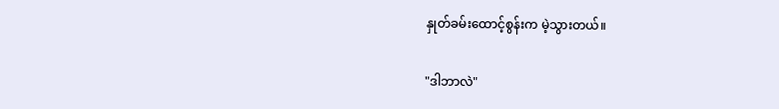နှုတ်ခမ်းထောင့်စွန်းက မဲ့သွားတယ်။

"ဒါဘာလဲ"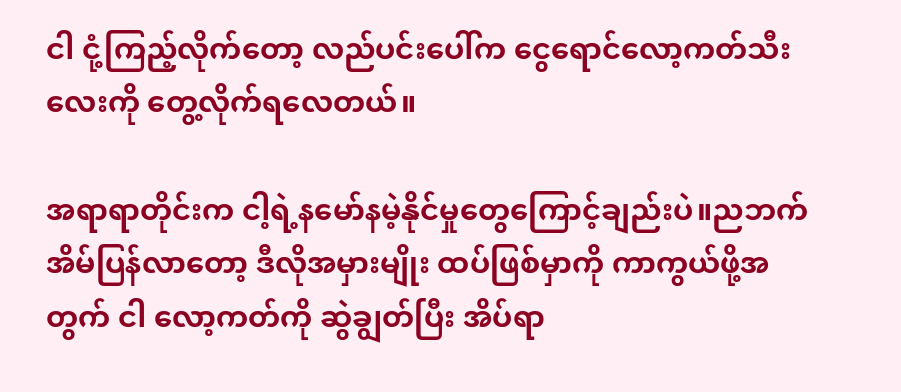ငါ ငုံ့ကြည့်လိုက်တော့ လည်ပင်းပေါ်က ငွေရောင်လော့ကတ်သီးလေးကို တွေ့လိုက်ရလေတယ်။

အရာရာတိုင်းက ငါ့ရဲ့နမော်နမဲ့နိုင်မှုတွေကြောင့်ချည်းပဲ။ညဘက် အိမ်ပြန်လာတော့ ဒီလိုအမှားမျိုး ထပ်ဖြစ်မှာကို ကာကွယ်ဖို့အတွက် ငါ လော့ကတ်ကို ဆွဲချွတ်ပြီး အိပ်ရာ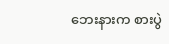ဘေးနားက စားပွဲ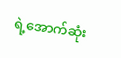ရဲ့အောက်ဆုံး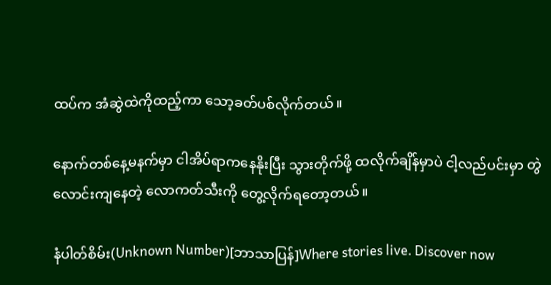ထပ်က အံဆွဲထဲကိုထည့်ကာ သော့ခတ်ပစ်လိုက်တယ်။

နောက်တစ်နေ့မနက်မှာ ငါအိပ်ရာကနေနိုးပြီး သွားတိုက်ဖို့ ထလိုက်ချိန်မှာပဲ ငါ့လည်ပင်းမှာ တွဲလောင်းကျနေတဲ့ လောကတ်သီးကို တွေ့လိုက်ရတော့တယ်။

နံပါတ်စိမ်း(Unknown Number)[ဘာသာပြန်]Where stories live. Discover now